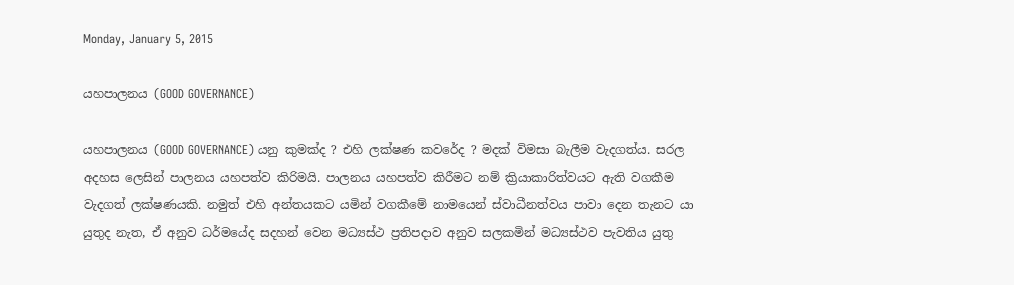Monday, January 5, 2015

යහපාලනය (GOOD GOVERNANCE)

යහපාලනය (GOOD GOVERNANCE) යනු කුමක්ද ? එහි ලක්ෂණ කවරේද ? මදක් විමසා බැලීම වැදගත්ය. සරල අදහස ලෙසින් පාලනය යහපත්ව කිරිමයි. පාලනය යහපත්ව කිරීමට නම් ක්‍රියාකාරිත්වයට ඇති වගකීම වැදගත් ලක්ෂණයකි. නමුත් එහි අන්තයකට යමින් වගකීමේ නාමයෙන් ස්වාධීනත්වය පාවා දෙන තැනට යා යුතුද නැත, ඒ අනුව ධර්මයේද සදහන් වෙන මධ්‍යස්ථ ප්‍රතිපදාව අනුව සලකමින් මධ්‍යස්ථව පැවතිය යුතු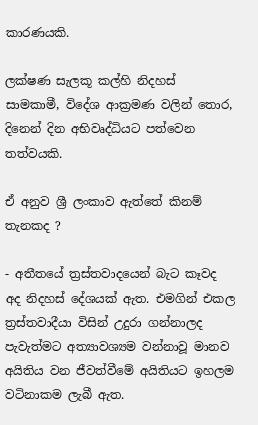කාරණයකි.

ලක්ෂණ සැලකූ කල්හි නිදහස් සාමකාමී, විදේශ ආක්‍රමණ වලින් තොර, දිනෙන් දින අභිවෘද්ධියට පත්වෙන තත්වයකි.

ඒ අනුව ශ්‍රී ලංකාව ඇත්තේ කිනම් තැනකද ?

- අතීතයේ ත්‍රස්තවාදයෙන් බැට කෑවද අද නිදහස් දේශයක් ඇත. එමගින් එකල ත්‍රස්තවාදීයා විසින් උදුරා ගන්නාලද පැවැත්මට අත්‍යාවශ්‍යම වන්නාවූ මානව අයිතිය වන ජීවත්වීමේ අයිතියට ඉහලම වටිනාකම ලැබී ඇත.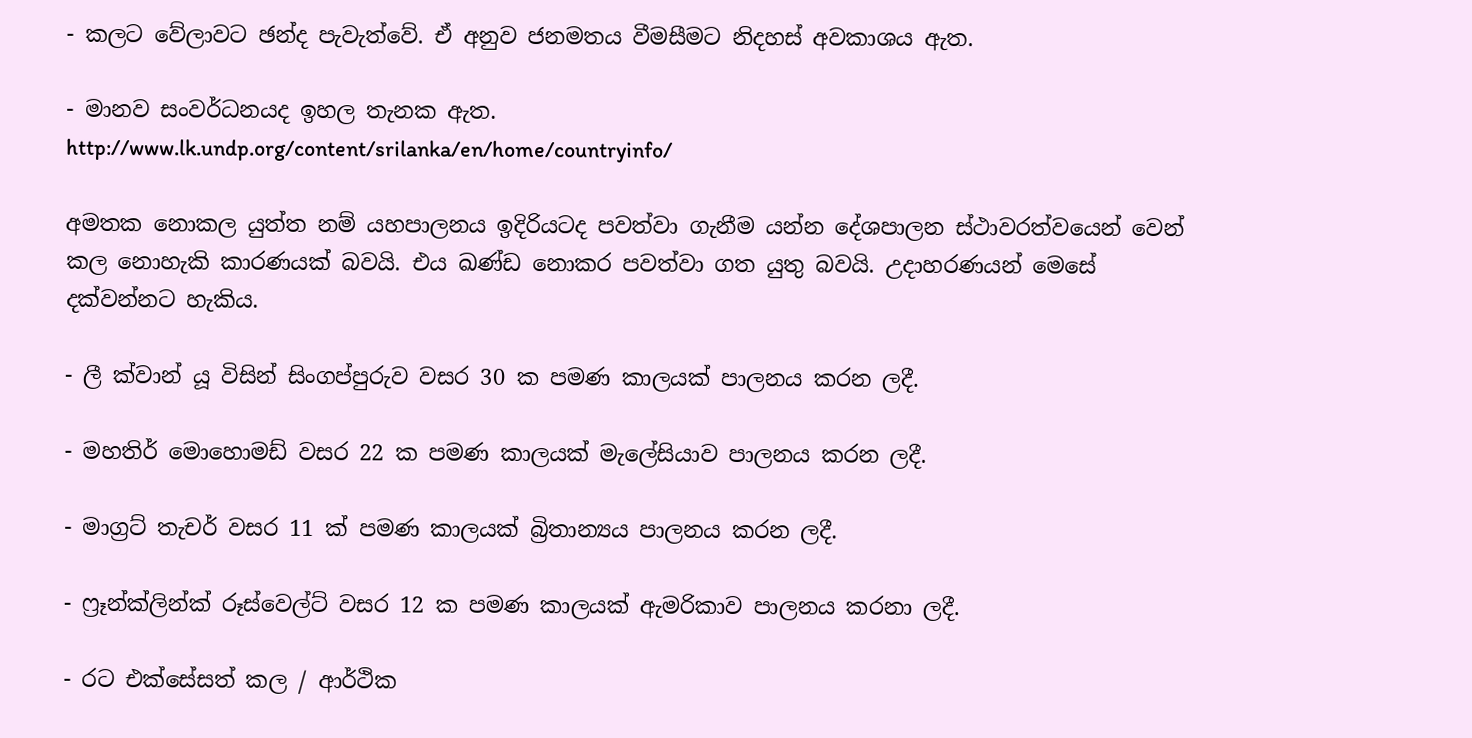- කලට වේලාවට ඡන්ද පැවැත්වේ. ඒ අනුව ජනමතය වීමසීමට නිදහස් අවකාශය ඇත.

- මානව සංවර්ධනයද ඉහල තැනක ඇත.
http://www.lk.undp.org/content/srilanka/en/home/countryinfo/

අමතක නොකල යුත්ත නම් යහපාලනය ඉදිරියටද පවත්වා ගැනීම යන්න දේශපාලන ස්ථාවරත්වයෙන් වෙන් කල නොහැකි කාරණයක් බවයි. එය ඛණ්ඩ නොකර පවත්වා ගත යුතු බවයි. උදාහරණයන් මෙසේ දක්වන්නට හැකිය.

- ලී ක්වාන් යූ විසින් සිංගප්පුරුව වසර 30 ක පමණ කාලයක් පාලනය කරන ලදී.

- මහතිර් මොහොමඩ් වසර 22 ක පමණ කාලයක් මැලේසියාව පාලනය කරන ලදී.

- මාග්‍රට් තැචර් වසර 11 ක් පමණ කාලයක් බ්‍රිතාන්‍යය පාලනය කරන ලදී.

- ෆ්‍රෑන්ක්ලින්ක් රූස්වෙල්ට් වසර 12 ක පමණ කාලයක් ඇමරිකාව පාලනය කරනා ලදී.

- රට එක්සේසත් කල / ආර්ථික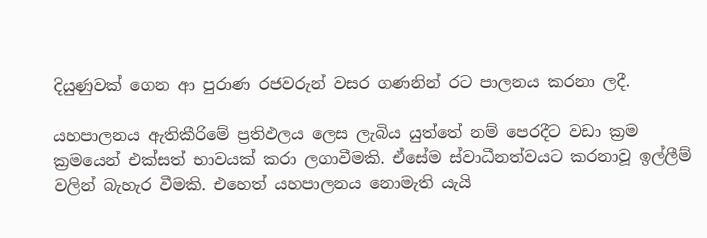දියුණුවක් ගෙන ආ පුරාණ රජවරුන් වසර ගණනින් රට පාලනය කරනා ලදී.

යහපාලනය ඇතිකීරිමේ ප්‍රතිඵලය ලෙස ලැබිය යුත්තේ නම් පෙරදීට වඩා ක්‍රම ක්‍රමයෙන් එක්සත් භාවයක් කරා ලගාවීමකි. ඒසේම ස්වාධීනත්වයට කරනාවූ ඉල්ලීම් වලින් බැහැර වීමකි. එහෙත් යහපාලනය නොමැති යැයි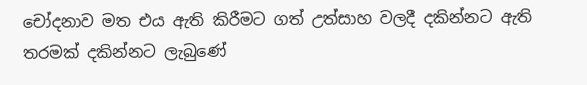චෝදනාව මත එය ඇති කිරීමට ගත් උත්සාහ වලදී දකින්නට ඇති තරමක් දකින්නට ලැබුණේ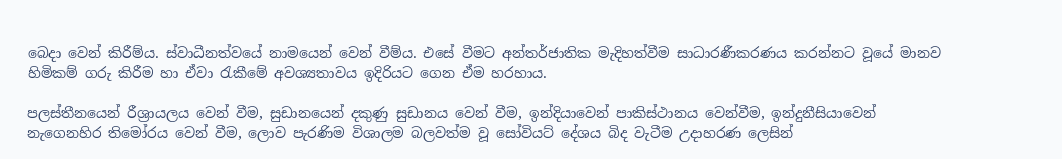බෙදා වෙන් කිරීම්ය. ස්වාධීනත්වයේ නාමයෙන් වෙන් වීම්ය. එසේ වීමට අන්තර්ජාතික මැදිහත්වීම සාධාරණීකරණය කරන්නට වූයේ මානව හිමිකම් ගරු කිරීම හා ඒවා රැකීමේ අවශ්‍යතාවය ඉදිරියට ගෙන ඒම හරහාය.

පලස්තීනයෙන් රීශ්‍රායලය වෙන් වීම, සුඩානයෙන් දකුණු සුඩානය වෙන් වීම, ඉන්දියාවෙන් පාකිස්ථානය වෙන්වීම, ඉන්දුනීසියාවෙන් නැගෙනහිර තිමෝරය වෙන් වීම, ලොව පැරණිම විශාලම බලවත්ම වූ සෝවියට් දේශය බිද වැටීම උදාහරණ ලෙසින්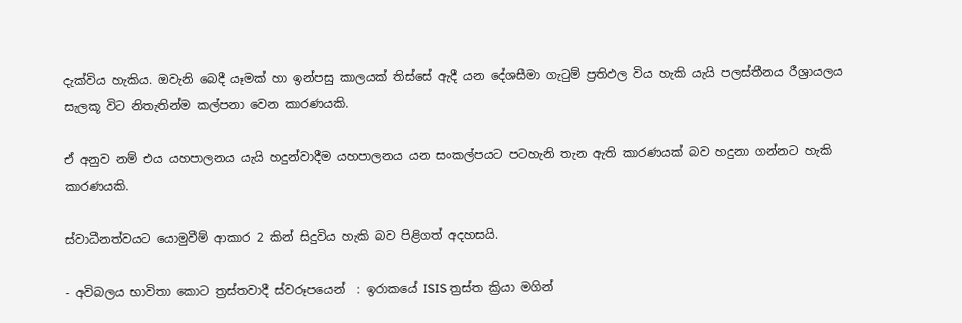දැක්විය හැකිය. ඔවැනි බෙදී යෑමක් හා ඉන්පසු කාලයක් තිස්සේ ඇදී යන දේශසීමා ගැටුම් ප්‍රතිඵල විය හැකි යැයි පලස්තීනය රීශ්‍රායලය සැලකූ විට නිතැතින්ම කල්පනා වෙන කාරණයකි.

ඒ අනුව නම් එය යහපාලනය යැයි හදුන්වාදීම යහපාලනය යන සංකල්පයට පටහැනි තැන ඇති කාරණයක් බව හදුනා ගන්නට හැකි කාරණයකි.

ස්වාධීනත්වයට යොමුවීම් ආකාර 2 කින් සිදුවිය හැකි බව පිළිගත් අදහසයි.

- අවිබලය භාවිතා කොට ත්‍රස්තවාදී ස්වරූපයෙන්  : ඉරාකයේ ISIS ත්‍රස්ත ක්‍රියා මගින්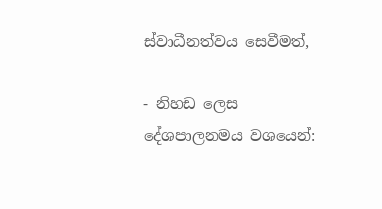ස්වාධීනත්වය සෙවීමත්,

- නිහඩ ලෙස දේශපාලනමය වශයෙන්: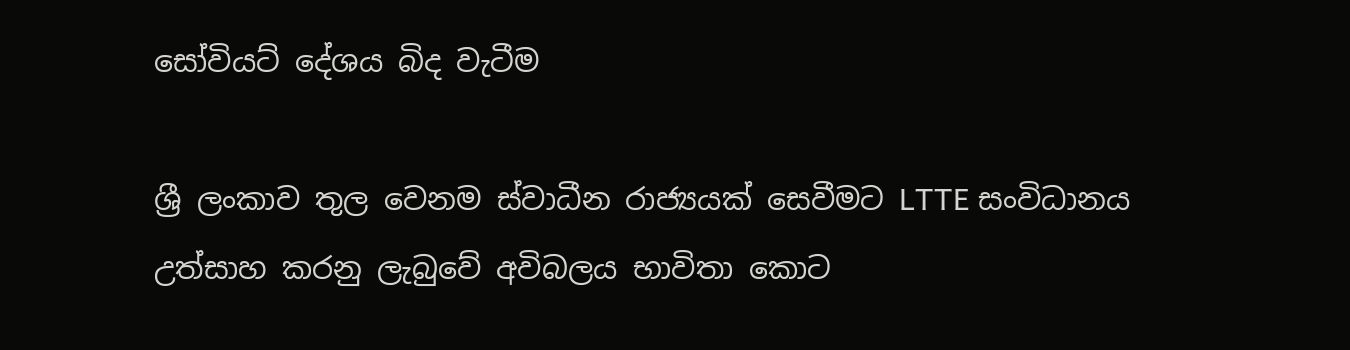සෝවියට් දේශය බිද වැටීම

ශ්‍රී ලංකාව තුල වෙනම ස්වාධීන රාජ්‍යයක් සෙවීමට LTTE සංවිධානය උත්සාහ කරනු ලැබුවේ අවිබලය භාවිතා කොට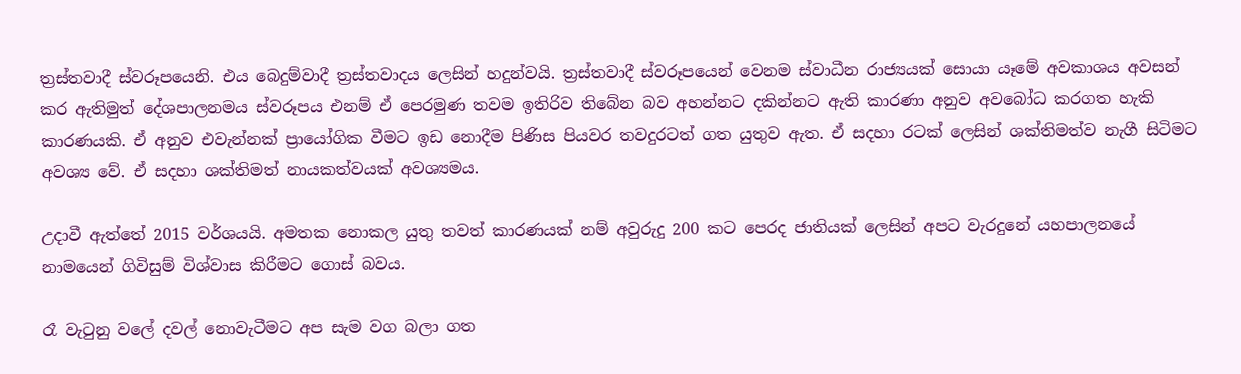ත්‍රස්තවාදී ස්වරූපයෙනි. එය බෙදුම්වාදී ත්‍රස්තවාදය ලෙසින් හදුන්වයි. ත්‍රස්තවාදී ස්වරූපයෙන් වෙනම ස්වාධීන රාජ්‍යයක් සොයා යෑමේ අවකාශය අවසන් කර ඇතිමුත් දේශපාලනමය ස්වරූපය එනම් ඒ පෙරමුණ තවම ඉතිරිව තිබේන බව අහන්නට දකින්නට ඇති කාරණා අනුව අවබෝධ කරගත හැකි කාරණයකි. ඒ අනුව එවැන්නක් ප්‍රායෝගික වීමට ඉඩ නොදීම පිණිස පියවර තවදුරටත් ගත යුතුව ඇත. ඒ සදහා රටක් ලෙසින් ශක්තිමත්ව නැගී සිටිමට අවශ්‍ය වේ. ඒ සදහා ශක්තිමත් නායකත්වයක් අවශ්‍යමය.

උදාවී ඇත්තේ 2015 වර්ශයයි. අමතක නොකල යුතු තවත් කාරණයක් නම් අවුරුදු 200 කට පෙරද ජාතියක් ලෙසින් අපට වැරදුනේ යහපාලනයේ නාමයෙන් ගිවිසුම් විශ්වාස කිරීමට ගොස් බවය.

රෑ වැටුනු වලේ දවල් නොවැටීමට අප සැම වග බලා ගත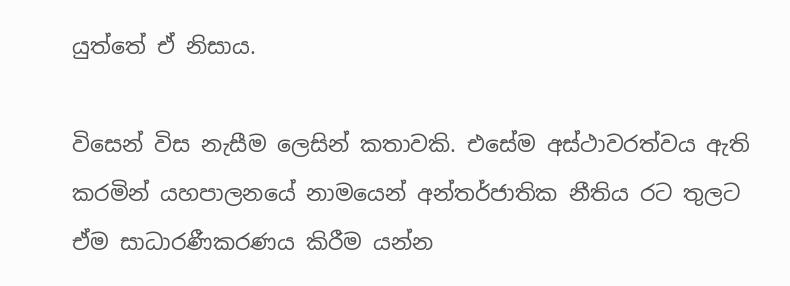යුත්තේ ඒ නිසාය.

විසෙන් විස නැසීම ලෙසින් කතාවකි. එසේම අස්ථාවරත්වය ඇති කරමින් යහපාලනයේ නාමයෙන් අන්තර්ජාතික නීතිය රට තුලට ඒම සාධාරණීකරණය කිරීම යන්න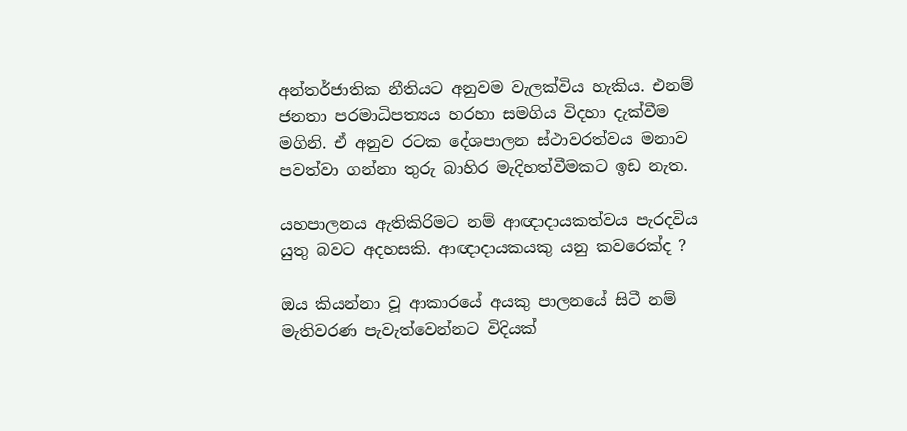අන්තර්ජාතික නීතියට අනුවම වැලක්විය හැකිය. එනම් ජනතා පරමාධිපත්‍යය හරහා සමගිය විදහා දැක්වීම මගිනි. ඒ අනුව රටක දේශපාලන ස්ථාවරත්වය මනාව පවත්වා ගන්නා තුරු බාහිර මැදිහත්වීමකට ඉඩ නැත.

යහපාලනය ඇතිකිරිමට නම් ආඥාදායකත්වය පැරදවිය යුතු බවට අදහසකි. ආඥාදායකයකු යනු කවරෙක්ද ?

ඔය කියන්නා වූ ආකාරයේ අයකු පාලනයේ සිටී නම් මැතිවරණ පැවැත්වෙන්නට විදියක්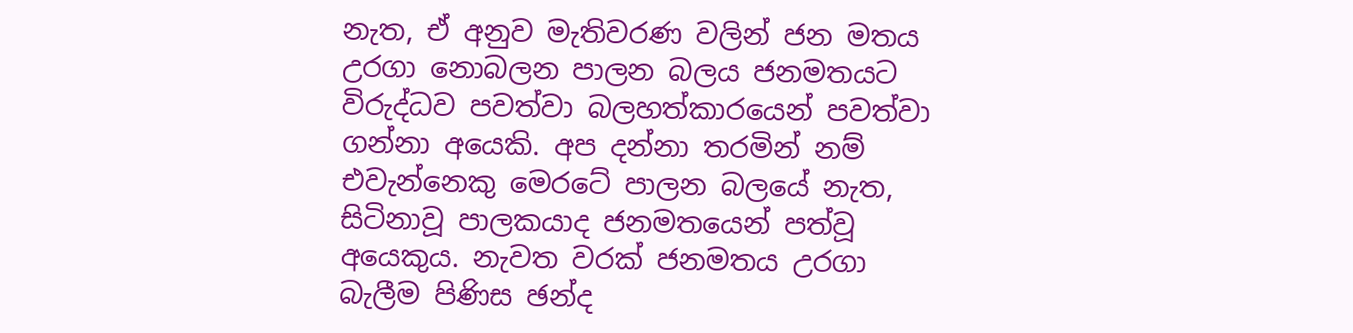නැත, ඒ අනුව මැතිවරණ වලින් ජන මතය උරගා නොබලන පාලන බලය ජනමතයට විරුද්ධව පවත්වා බලහත්කාරයෙන් පවත්වා ගන්නා අයෙකි. අප දන්නා තරමින් නම් එවැන්නෙකු මෙරටේ පාලන බලයේ නැත, සිටිනාවූ පාලකයාද ජනමතයෙන් පත්වූ අයෙකුය. නැවත වරක් ජනමතය උරගා බැලීම පිණිස ඡන්ද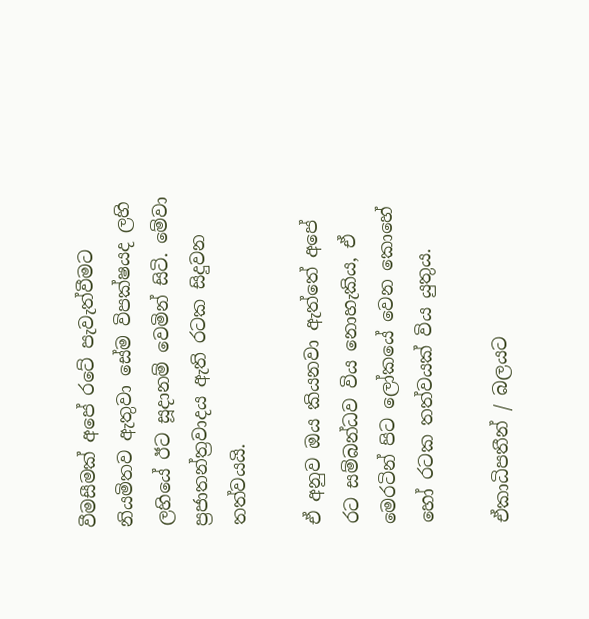වීමසීමක් අපේ රටේ පැවැත්වීමට නියමිතව ඇතුවා සේම විපක්ෂයද ලහි ලහියේ ඊට සූදානම් වෙමින් සිටි. මේවා ප්‍රජාතන්ත්‍රවාදය ඇති රටක සිදුවන තත්වයයි.

ඒ අනුව ඔය කියනවා ඇත්තේ අපේ රට සම්බන්ධව විය නොහැකිය, ඒ මෙරටින් පිට ලෝකයේ වෙන කොහේ හෝ රටක තත්වයක් විය යුතුය.

ඒකාධිපතීන් / බලයට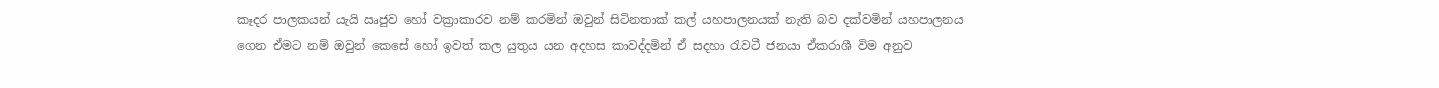කෑදර පාලකයන් යැයි ඍජුව හෝ වක්‍රාකාරව නම් කරමින් ඔවුන් සිටිනතාක් කල් යහපාලනයක් නැති බව දක්වමින් යහපාලනය ගෙන ඒමට නම් ඔවුන් කෙසේ හෝ ඉවත් කල යුතුය යන අදහස කාවද්දමින් ඒ සදහා රැවටී ජනයා ඒකරාශී විම අනුව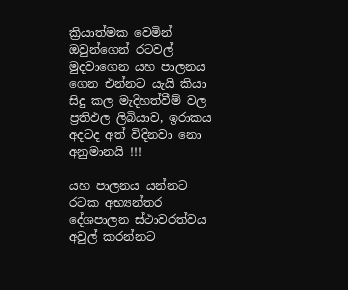ක්‍රියාත්මක වෙමින් ඔවුන්ගෙන් රටවල් මුදවාගෙන යහ පාලනය ගෙන එන්නට යැයි කියා සිදු කල මැදිහත්වීම් වල ප්‍රතිඵල ලිබියාව, ඉරාකය අදටද අත් විදිනවා නො අනුමානයි !!!

යහ පාලනය යන්නට රටක අභ්‍යන්තර දේශපාලන ස්ථාවරත්වය අවුල් කරන්නට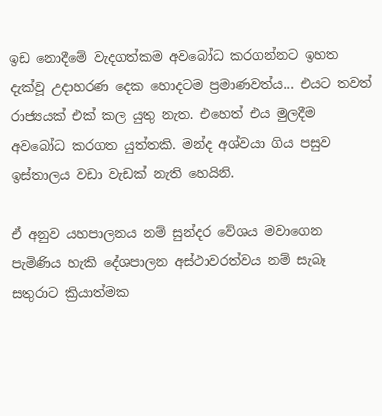ඉඩ නොදීමේ වැදගත්කම අවබෝධ කරගන්නට ඉහත දැක්වූ උදාහරණ දෙක හොදටම ප්‍රමාණවත්ය... එයට තවත් රාජ්‍යයක් එක් කල යුතු නැත. එහෙත් එය මුලදීම අවබෝධ කරගත යුත්තකි. මන්ද අශ්වයා ගිය පසුව ඉස්තාලය වඩා වැඩක් නැති හෙයිනි.

ඒ අනුව යහපාලනය නම් සුන්දර වේශය මවාගෙන පැමිණිය හැකි දේශපාලන අස්ථාවරත්වය නම් සැබෑ සතුරාට ක්‍රියාත්මක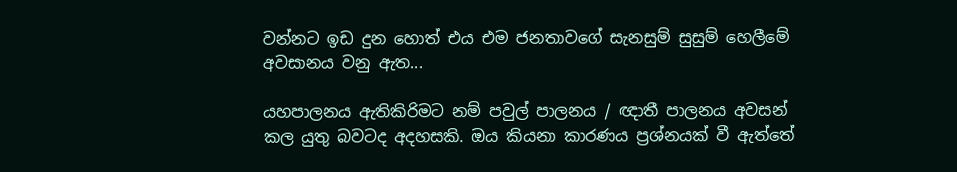වන්නට ඉඩ දුන හොත් එය එම ජනතාවගේ සැනසුම් සුසුම් හෙලීමේ අවසානය වනු ඇත...

යහපාලනය ඇතිකිරිමට නම් පවුල් පාලනය / ඥාතී පාලනය අවසන් කල යුතු බවටද අදහසකි. ඔය කියනා කාරණය ප්‍රශ්නයක් වී ඇත්තේ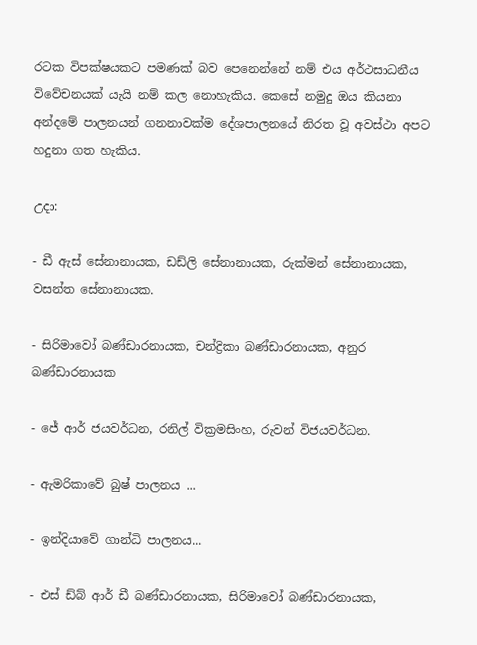රටක විපක්ෂයකට පමණක් බව පෙනෙන්නේ නම් එය අර්ථසාධනීය විවේචනයක් යැයි නම් කල නොහැකිය. කෙසේ නමුදු ඔය කියනා අන්දමේ පාලනයන් ගනනාවක්ම දේශපාලනයේ නිරත වූ අවස්ථා අපට හදුනා ගත හැකිය.

උදා:

- ඩී ඇස් සේනානායක, ඩඩ්ලි සේනානායක, රුක්මන් සේනානායක, වසන්ත සේනානායක.

- සිරිමාවෝ බණ්ඩාරනායක, චන්ද්‍රිකා බණ්ඩාරනායක, අනුර බණ්ඩාරනායක

- ජේ ආර් ජයවර්ධන, රනිල් වික්‍රමසිංහ, රුවන් විජයවර්ධන.

- ඇමරිකාවේ බුෂ් පාලනය ...

- ඉන්දියාවේ ගාන්ධි පාලනය...

- එස් ඩ්බ් ආර් ඩී බණ්ඩාරනායක, සිරිමාවෝ බණ්ඩාරනායක,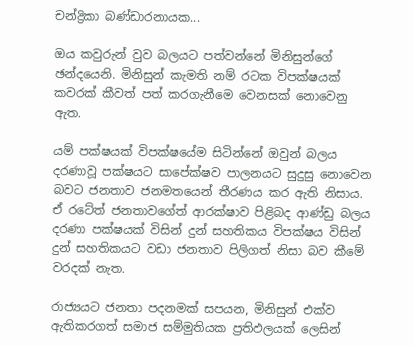චන්ද්‍රිකා බණ්ඩාරනායක...

ඔය කවුරුන් වුව බලයට පත්වන්නේ මිනිසුන්ගේ ඡන්දයෙනි. මිනිසුන් කැමති නම් රටක විපක්ෂයක් කවරක් කීවත් පත් කරගැනීමෙ වෙනසක් නොවෙනු ඇත.

යම් පක්ෂයක් විපක්ෂයේම සිටින්නේ ඔවුන් බලය දරණාවූ පක්ෂයට සාපේක්ෂව පාලනයට සුදුසු නොවෙන බවට ජනතාව ජනමතයෙන් තීරණය කර ඇති නිසාය. ඒ රටේත් ජනතාවගේත් ආරක්ෂාව පිළිබද ආණ්ඩු බලය දරණා පක්ෂයක් විසින් දුන් සහතිකය විපක්ෂය විසින් දුන් සහතිකයට වඩා ජනතාව පිලිගත් නිසා බව කීමේ වරදක් නැත.

රාජ්‍යයට ජනතා පදනමක් සපයන, මිනිසුන් එක්ව ඇතිකරගත් සමාජ සම්මුතියක ප්‍රතිඵලයක් ලෙසින්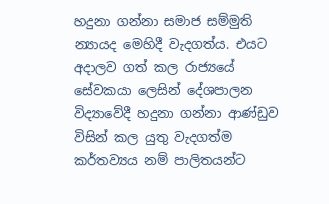හදුනා ගන්නා සමාජ සම්මුති න්‍යායද මෙහිදී වැදගත්ය. එයට අදාලව ගත් කල රාජ්‍යයේ සේවකයා ලෙසින් දේශපාලන විද්‍යාවේදී හදුනා ගන්නා ආණ්ඩුව විසින් කල යුතු වැදගත්ම කර්තව්‍යය නම් පාලිතයන්ට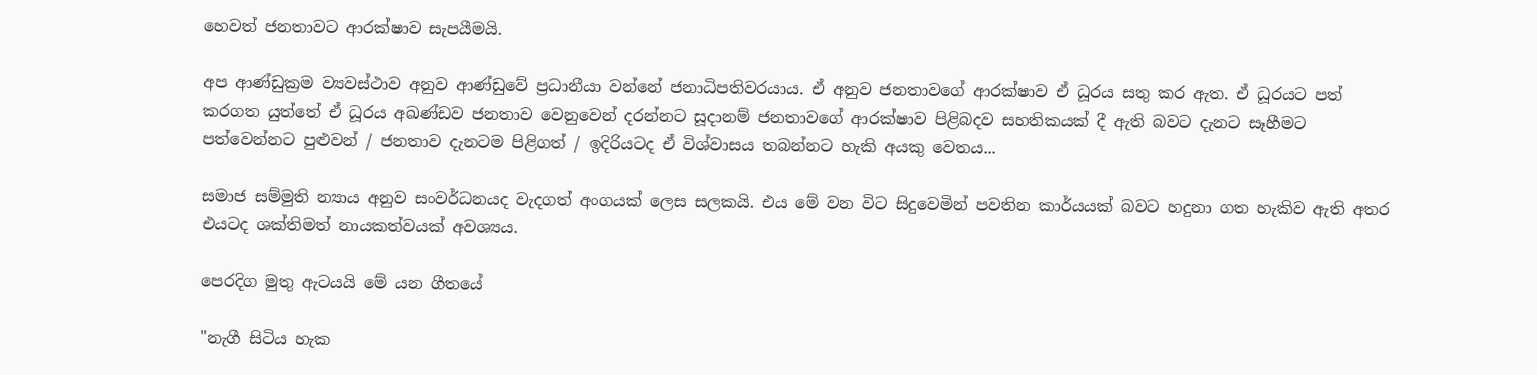හෙවත් ජනතාවට ආරක්ෂාව සැපයීමයි.

අප ආණ්ඩුක්‍රම ව්‍යවස්ථාව අනුව ආණ්ඩුවේ ප්‍රධානීයා වන්නේ ජනාධිපතිවරයාය. ඒ අනුව ජනතාවගේ ආරක්ෂාව ඒ ධූරය සතු කර ඇත. ඒ ධූරයට පත් කරගත යුත්තේ ඒ ධූරය අඛණ්ඩව ජනතාව වෙනුවෙන් දරන්නට සූදානම් ජනතාවගේ ආරක්ෂාව පිළිබදව සහතිකයක් දී ඇති බවට දැනට සෑහීමට පත්වෙන්නට පුළුවන් / ජනතාව දැනටම පිළිගත් / ඉදිරියටද ඒ විශ්වාසය තබන්නට හැකි අයකු වෙතය...

සමාජ සම්මුති න්‍යාය අනුව සංවර්ධනයද වැදගත් අංගයක් ලෙස සලකයි. එය මේ වන විට සිදුවෙමින් පවතින කාර්යයක් බවට හදුනා ගත හැකිව ඇති අතර එයටද ශක්තිමත් නායකත්වයක් අවශ්‍යය.

පෙරදිග මුතු ඇටයයි මේ යන ගීතයේ

"නැගී සිටිය හැක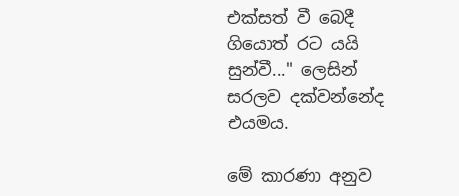එක්සත් වී බෙදී ගියොත් රට යයි සුන්වී..." ලෙසින් සරලව දක්වන්නේද එයමය.

මේ කාරණා අනුව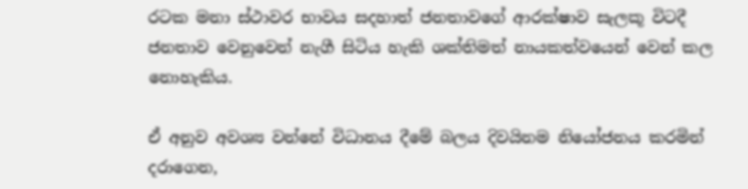රටක මනා ස්ථාවර භාවය සදහාත් ජනතාවගේ ආරක්ෂාව සැලකූ විටදී ජනතාව වෙනුවෙන් නැගී සිටිය හැකි ශක්තිමත් නායකත්වයෙන් වෙන් කල නොහැකිය.

ඒ අනුව අවශ්‍ය වන්නේ විධානය දීමේ බලය දිවයිනම නියෝජනය කරමින් දරාගෙන,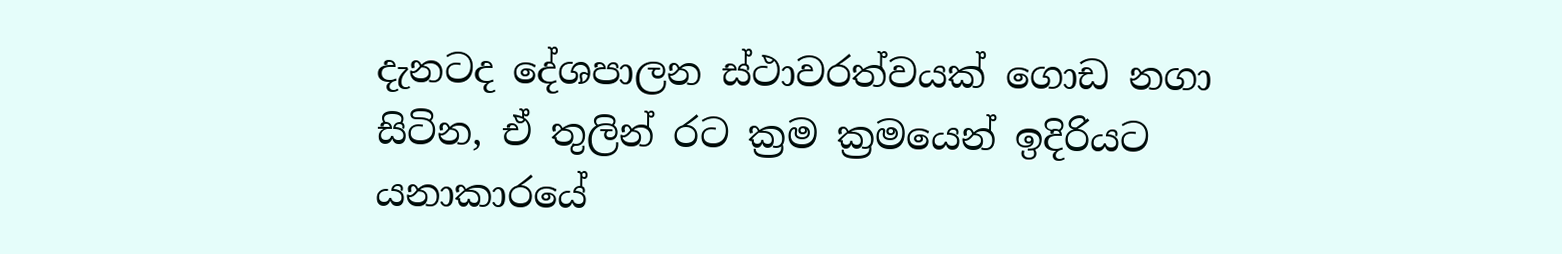දැනටද දේශපාලන ස්ථාවරත්වයක් ගොඩ නගා සිටින, ඒ තුලින් රට ක්‍රම ක්‍රමයෙන් ඉදිරියට යනාකාරයේ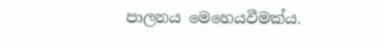පාලනය මෙහෙයවීමක්ය.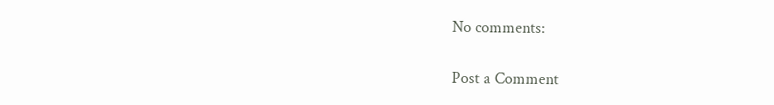No comments:

Post a Comment